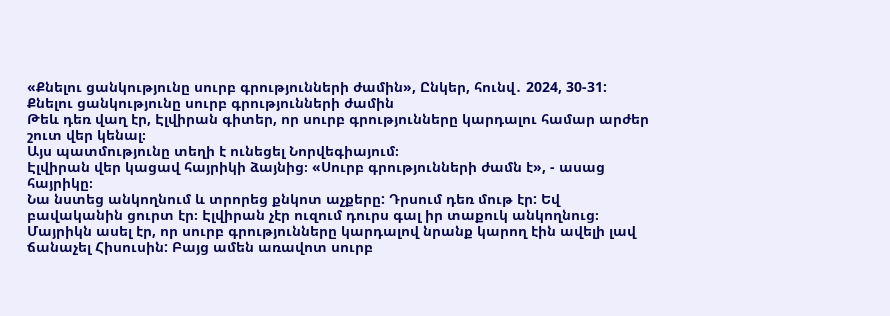«Քնելու ցանկությունը սուրբ գրությունների ժամին», Ընկեր, հունվ․ 2024, 30-31:
Քնելու ցանկությունը սուրբ գրությունների ժամին
Թեև դեռ վաղ էր, Էլվիրան գիտեր, որ սուրբ գրությունները կարդալու համար արժեր շուտ վեր կենալ։
Այս պատմությունը տեղի է ունեցել Նորվեգիայում։
Էլվիրան վեր կացավ հայրիկի ձայնից։ «Սուրբ գրությունների ժամն է», - ասաց հայրիկը։
Նա նստեց անկողնում և տրորեց քնկոտ աչքերը: Դրսում դեռ մութ էր: Եվ բավականին ցուրտ էր։ Էլվիրան չէր ուզում դուրս գալ իր տաքուկ անկողնուց։
Մայրիկն ասել էր, որ սուրբ գրությունները կարդալով նրանք կարող էին ավելի լավ ճանաչել Հիսուսին: Բայց ամեն առավոտ սուրբ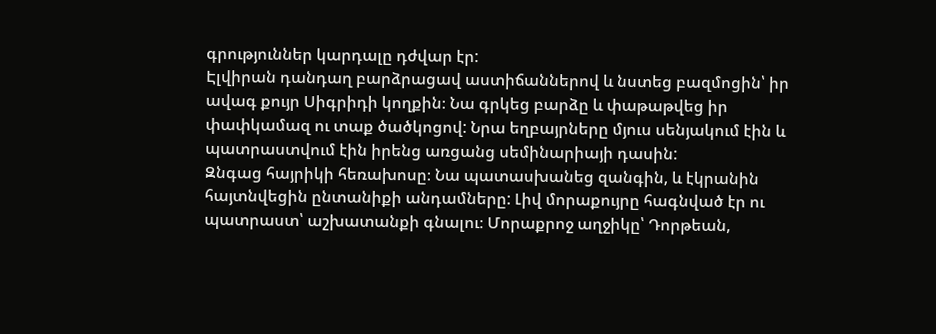գրություններ կարդալը դժվար էր:
Էլվիրան դանդաղ բարձրացավ աստիճաններով և նստեց բազմոցին՝ իր ավագ քույր Սիգրիդի կողքին։ Նա գրկեց բարձը և փաթաթվեց իր փափկամազ ու տաք ծածկոցով: Նրա եղբայրները մյուս սենյակում էին և պատրաստվում էին իրենց առցանց սեմինարիայի դասին:
Զնգաց հայրիկի հեռախոսը։ Նա պատասխանեց զանգին, և էկրանին հայտնվեցին ընտանիքի անդամները: Լիվ մորաքույրը հագնված էր ու պատրաստ՝ աշխատանքի գնալու։ Մորաքրոջ աղջիկը՝ Դորթեան,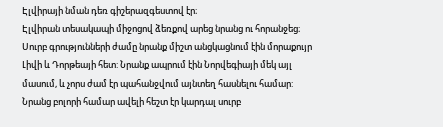Էլվիրայի նման դեռ գիշերազգեստով էր։
Էլվիրան տեսակապի միջոցով ձեռքով արեց նրանց ու հորանջեց։ Սուրբ գրությունների ժամը նրանք միշտ անցկացնում էին մորաքույր Լիվի և Դորթեայի հետ: Նրանք ապրում էին Նորվեգիայի մեկ այլ մասում, և չորս ժամ էր պահանջվում այնտեղ հասնելու համար: Նրանց բոլորի համար ավելի հեշտ էր կարդալ սուրբ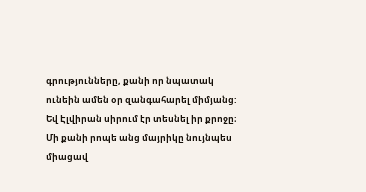գրությունները, քանի որ նպատակ ունեին ամեն օր զանգահարել միմյանց: Եվ Էլվիրան սիրում էր տեսնել իր քրոջը։
Մի քանի րոպե անց մայրիկը նույնպես միացավ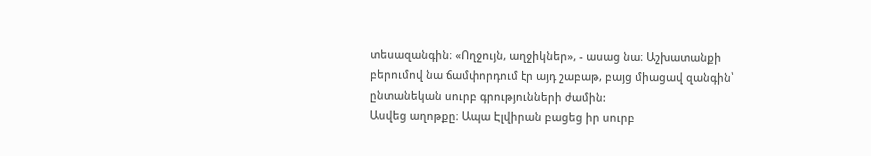տեսազանգին։ «Ողջույն, աղջիկներ», - ասաց նա։ Աշխատանքի բերումով նա ճամփորդում էր այդ շաբաթ, բայց միացավ զանգին՝ ընտանեկան սուրբ գրությունների ժամին:
Ասվեց աղոթքը։ Ապա Էլվիրան բացեց իր սուրբ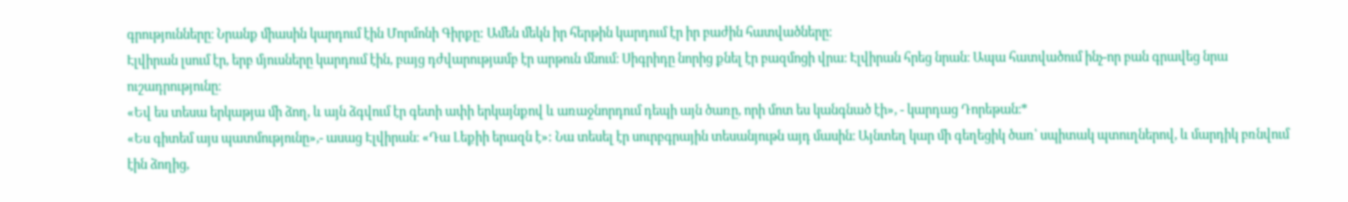գրությունները։ Նրանք միասին կարդում էին Մորմոնի Գիրքը: Ամեն մեկն իր հերթին կարդում էր իր բաժին հատվածները։
Էլվիրան լսում էր, երբ մյուսները կարդում էին, բայց դժվարությամբ էր արթուն մնում։ Սիգրիդը նորից քնել էր բազմոցի վրա։ Էլվիրան հրեց նրան։ Ապա հատվածում ինչ-որ բան գրավեց նրա ուշադրությունը։
«Եվ ես տեսա երկաթյա մի ձող, և այն ձգվում էր գետի ափի երկայնքով և առաջնորդում դեպի այն ծառը, որի մոտ ես կանգնած էի», - կարդաց Դորեթան։*
«Ես գիտեմ այս պատմությունը»,- ասաց Էլվիրան։ «Դա Լեքիի երազն է»: Նա տեսել էր սուրբգրային տեսանյութն այդ մասին։ Այնտեղ կար մի գեղեցիկ ծառ՝ սպիտակ պտուղներով, և մարդիկ բռնվում էին ձողից,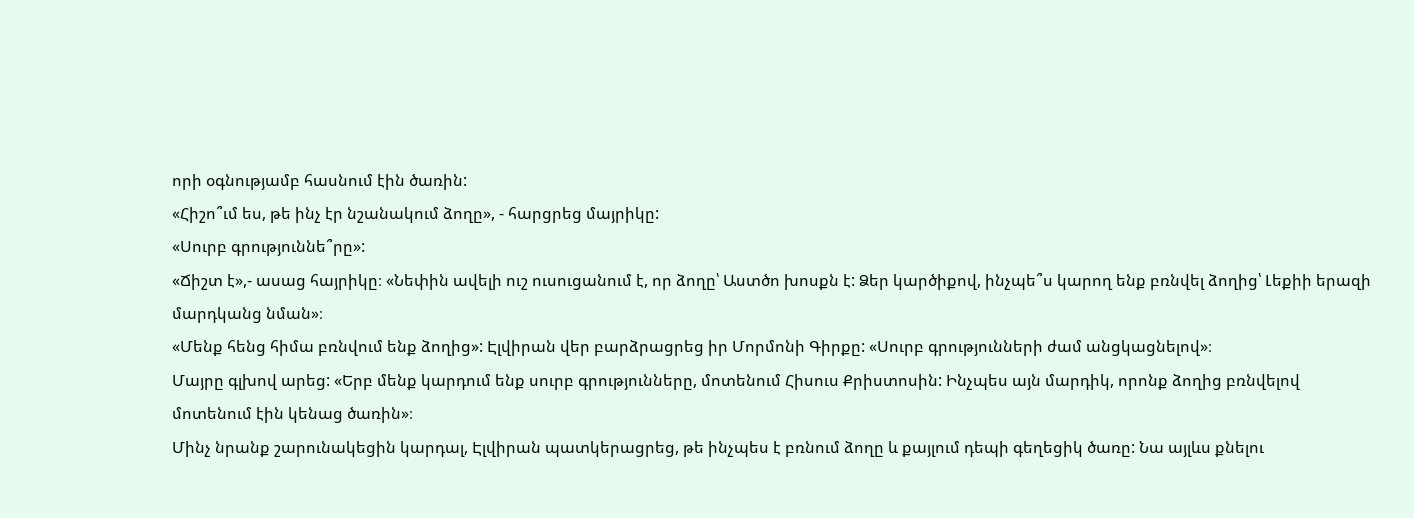որի օգնությամբ հասնում էին ծառին:
«Հիշո՞ւմ ես, թե ինչ էր նշանակում ձողը», - հարցրեց մայրիկը:
«Սուրբ գրություննե՞րը»:
«Ճիշտ է»,- ասաց հայրիկը։ «Նեփին ավելի ուշ ուսուցանում է, որ ձողը՝ Աստծո խոսքն է: Ձեր կարծիքով, ինչպե՞ս կարող ենք բռնվել ձողից՝ Լեքիի երազի մարդկանց նման»։
«Մենք հենց հիմա բռնվում ենք ձողից»: Էլվիրան վեր բարձրացրեց իր Մորմոնի Գիրքը: «Սուրբ գրությունների ժամ անցկացնելով»։
Մայրը գլխով արեց: «Երբ մենք կարդում ենք սուրբ գրությունները, մոտենում Հիսուս Քրիստոսին: Ինչպես այն մարդիկ, որոնք ձողից բռնվելով մոտենում էին կենաց ծառին»։
Մինչ նրանք շարունակեցին կարդալ, Էլվիրան պատկերացրեց, թե ինչպես է բռնում ձողը և քայլում դեպի գեղեցիկ ծառը: Նա այլևս քնելու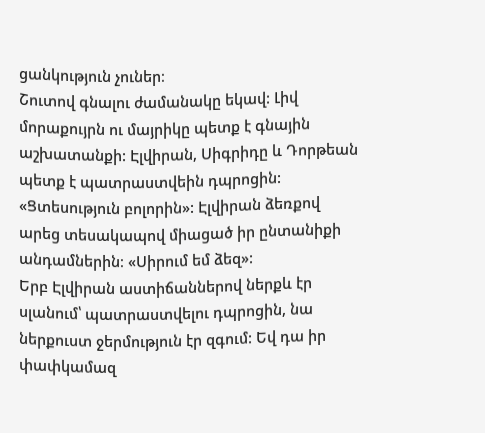ցանկություն չուներ։
Շուտով գնալու ժամանակը եկավ: Լիվ մորաքույրն ու մայրիկը պետք է գնային աշխատանքի: Էլվիրան, Սիգրիդը և Դորթեան պետք է պատրաստվեին դպրոցին:
«Ցտեսություն բոլորին»: Էլվիրան ձեռքով արեց տեսակապով միացած իր ընտանիքի անդամներին։ «Սիրում եմ ձեզ»:
Երբ Էլվիրան աստիճաններով ներքև էր սլանում՝ պատրաստվելու դպրոցին, նա ներքուստ ջերմություն էր զգում: Եվ դա իր փափկամազ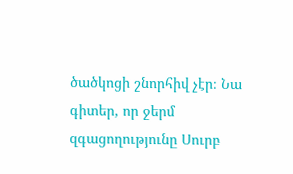ծածկոցի շնորհիվ չէր։ Նա գիտեր, որ ջերմ զգացողությունը Սուրբ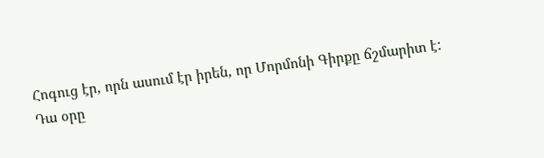Հոգուց էր, որն ասում էր իրեն, որ Մորմոնի Գիրքը ճշմարիտ է: Դա օրը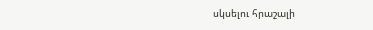սկսելու հրաշալի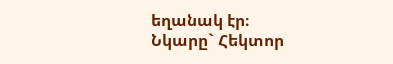եղանակ էր։
Նկարը` Հեկտոր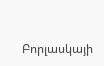Բորլասկայի